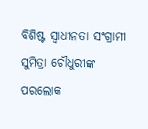ବିଶିଷ୍ଟ ସ୍ୱାଧୀନତା ସଂଗ୍ରାମୀ ସୁମିତ୍ରା ଚୌଧୁରୀଙ୍କ ପରଲୋକ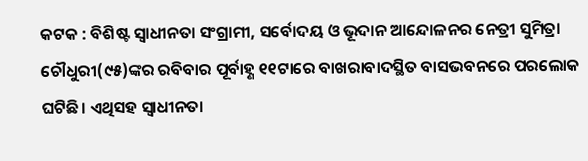କଟକ : ବିଶିଷ୍ଟ ସ୍ୱାଧୀନତା ସଂଗ୍ରାମୀ, ସର୍ବୋଦୟ ଓ ଭୂଦାନ ଆନ୍ଦୋଳନର ନେତ୍ରୀ ସୁମିତ୍ରା ଚୌଧୁରୀ(୯୫)ଙ୍କର ରବିବାର ପୂର୍ବାହ୍ଣ ୧୧ଟାରେ ବାଖରାବାଦସ୍ଥିତ ବାସଭବନରେ ପରଲୋକ ଘଟିଛି। ଏଥିସହ ସ୍ୱାଧୀନତା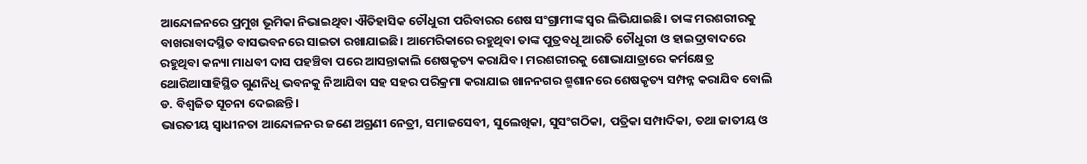ଆନ୍ଦୋଳନରେ ପ୍ରମୁଖ ଭୂମିକା ନିଭାଇଥିବା ଐତିହାସିକ ଚୌଧୁରୀ ପରିବାରର ଶେଷ ସଂଗ୍ରାମୀଙ୍କ ସ୍ବର ଲିଭିଯାଇଛି। ତାଙ୍କ ମରଶରୀରକୁ ବାଖରାବାଦସ୍ଥିତ ବାସଭବନରେ ସାଇତା ରଖାଯାଇଛି। ଆମେରିକାରେ ରହୁଥିବା ତାଙ୍କ ପୁତ୍ରବଧୂ ଆରତି ଚୌଧୁରୀ ଓ ହାଇଦ୍ରାବାଦରେ ରହୁଥିବା କନ୍ୟା ମାଧବୀ ଦାସ ପହଞ୍ଚିବା ପରେ ଆସନ୍ତାକାଲି ଶେଷକୃତ୍ୟ କରାଯିବ। ମରଶରୀରକୁ ଶୋଭାଯାତ୍ରାରେ କର୍ମକ୍ଷେତ୍ର ଥୋରିଆସାହିସ୍ଥିତ ଗୁଣନିଧି ଭବନକୁ ନିଆଯିବା ସହ ସହର ପରିକ୍ରମା କରାଯାଇ ଖାନନଗର ଶ୍ମଶାନରେ ଶେଷକୃତ୍ୟ ସମ୍ପନ୍ନ କରାଯିବ ବୋଲି ଡ. ବିଶ୍ୱଜିତ ସୂଚନା ଦେଇଛନ୍ତି।
ଭାରତୀୟ ସ୍ୱାଧୀନତା ଆନ୍ଦୋଳନର ଜଣେ ଅଗ୍ରଣୀ ନେତ୍ରୀ, ସମାଜସେବୀ, ସୁଲେଖିକା, ସୁସଂଗଠିକା, ପତ୍ରିକା ସମ୍ପାଦିକା, ତଥା ଜାତୀୟ ଓ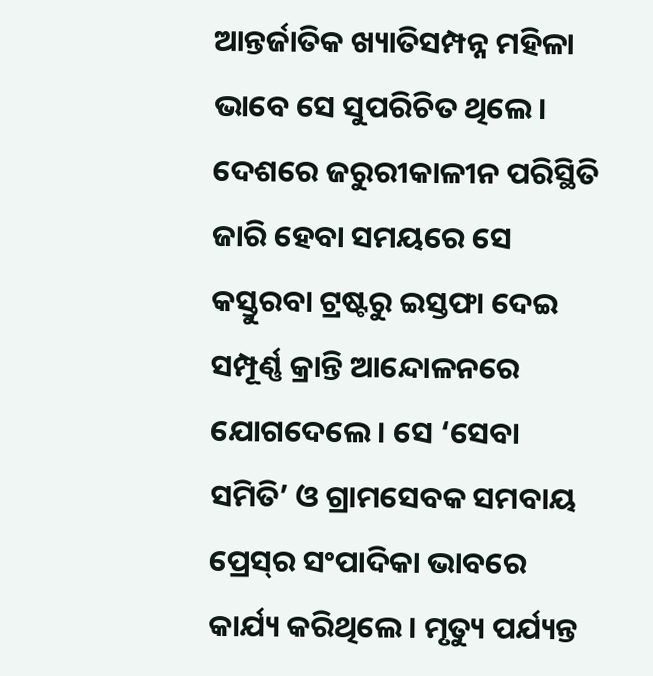ଆନ୍ତର୍ଜାତିକ ଖ୍ୟାତିସମ୍ପନ୍ନ ମହିଳା ଭାବେ ସେ ସୁପରିଚିତ ଥିଲେ। ଦେଶରେ ଜରୁରୀକାଳୀନ ପରିସ୍ଥିତି ଜାରି ହେବା ସମୟରେ ସେ କସ୍ତୁରବା ଟ୍ରଷ୍ଟରୁ ଇସ୍ତଫା ଦେଇ ସମ୍ପୂର୍ଣ୍ଣ କ୍ରାନ୍ତି ଆନ୍ଦୋଳନରେ ଯୋଗଦେଲେ। ସେ ‘ସେବା ସମିତି’ ଓ ଗ୍ରାମସେବକ ସମବାୟ ପ୍ରେସ୍‍ର ସଂପାଦିକା ଭାବରେ କାର୍ଯ୍ୟ କରିଥିଲେ। ମୃତ୍ୟୁ ପର୍ଯ୍ୟନ୍ତ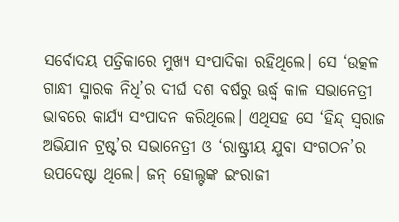ସର୍ବୋଦୟ ପତ୍ରିକାରେ ମୁଖ୍ୟ ସଂପାଦିକା ରହିଥିଲେ। ସେ ‘ଉତ୍କଳ ଗାନ୍ଧୀ ସ୍ମାରକ ନିଧି’ର ଦୀର୍ଘ ଦଶ ବର୍ଷରୁ ଊର୍ଦ୍ଧ୍ବ କାଳ ସଭାନେତ୍ରୀ ଭାବରେ କାର୍ଯ୍ୟ ସଂପାଦନ କରିଥିଲେ। ଏଥିସହ ସେ ‘ହିନ୍ଦ୍‍ ସ୍ୱରାଜ ଅଭିଯାନ ଟ୍ରଷ୍ଟ’ର ସଭାନେତ୍ରୀ ଓ ‘ରାଷ୍ଟ୍ରୀୟ ଯୁବା ସଂଗଠନ’ର ଉପଦେଷ୍ଟା ଥିଲେ। ଜନ୍‍ ହୋଲ୍ଟଙ୍କ ଇଂରାଜୀ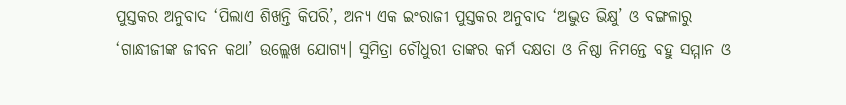ପୁସ୍ତକର ଅନୁବାଦ ‘ପିଲାଏ ଶିଖନ୍ତି କିପରି’, ଅନ୍ୟ ଏକ ଇଂରାଜୀ ପୁସ୍ତକର ଅନୁବାଦ ‘ଅଦ୍ଭୁତ ଭିକ୍ଷୁ’ ଓ ବଙ୍ଗଳାରୁ ‘ଗାନ୍ଧୀଜୀଙ୍କ ଜୀବନ କଥା’ ଉଲ୍ଲେଖ ଯୋଗ୍ୟ। ସୁମିତ୍ରା ଚୌଧୁରୀ ତାଙ୍କର କର୍ମ ଦକ୍ଷତା ଓ ନିଷ୍ଠା ନିମନ୍ତେ ବହୁ ସମ୍ମାନ ଓ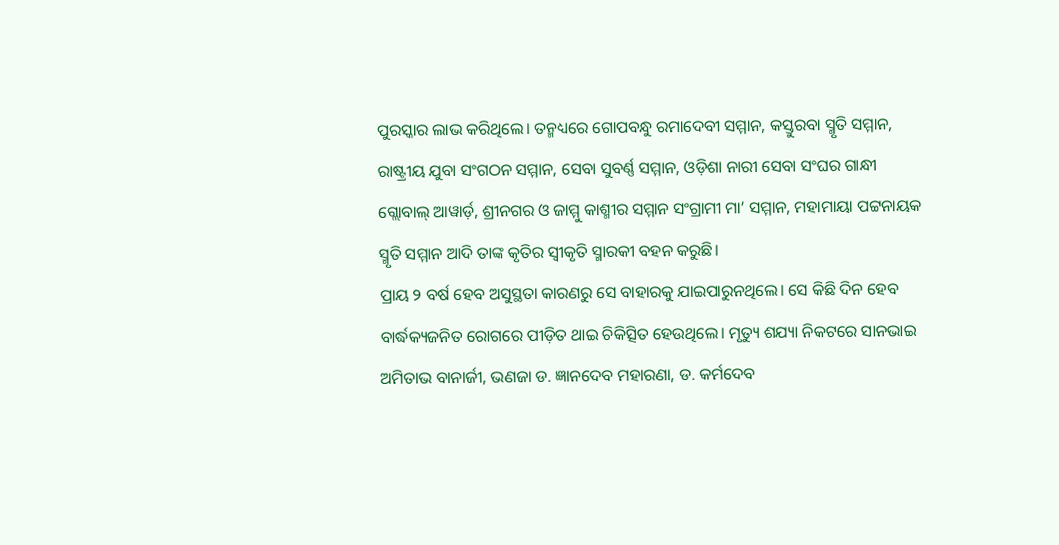ପୁରସ୍କାର ଲାଭ କରିଥିଲେ। ତନ୍ମଧ୍ୟରେ ଗୋପବନ୍ଧୁ ରମାଦେବୀ ସମ୍ମାନ, କସ୍ତୁରବା ସ୍ମୃତି ସମ୍ମାନ, ରାଷ୍ଟ୍ରୀୟ ଯୁବା ସଂଗଠନ ସମ୍ମାନ, ସେବା ସୁବର୍ଣ୍ଣ ସମ୍ମାନ, ଓଡ଼ିଶା ନାରୀ ସେବା ସଂଘର ଗାନ୍ଧୀ ଗ୍ଲୋବାଲ୍‍ ଆୱାର୍ଡ଼, ଶ୍ରୀନଗର ଓ ଜାମ୍ମୁ କାଶ୍ମୀର ସମ୍ମାନ ସଂଗ୍ରାମୀ ମା’ ସମ୍ମାନ, ମହାମାୟା ପଟ୍ଟନାୟକ ସ୍ମୃତି ସମ୍ମାନ ଆଦି ତାଙ୍କ କୃତିର ସ୍ୱୀକୃତି ସ୍ମାରକୀ ବହନ କରୁଛି।
ପ୍ରାୟ ୨ ବର୍ଷ ହେବ ଅସୁସ୍ଥତା କାରଣରୁ ସେ ବାହାରକୁ ଯାଇପାରୁନଥିଲେ। ସେ କିଛି ଦିନ ହେବ ବାର୍ଦ୍ଧକ୍ୟଜନିତ ରୋଗରେ ପୀଡ଼ିତ ଥାଇ ଚିକିତ୍ସିତ ହେଉଥିଲେ। ମୃତ୍ୟୁ ଶଯ୍ୟା ନିକଟରେ ସାନଭାଇ ଅମିତାଭ ବାନାର୍ଜୀ, ଭଣଜା ଡ. ଜ୍ଞାନଦେବ ମହାରଣା, ଡ. କର୍ମଦେବ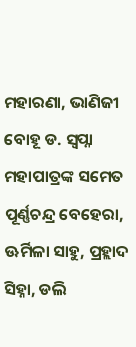ମହାରଣା, ଭାଣିଜୀ ବୋହୂ ଡ. ସ୍ୱପ୍ନା ମହାପାତ୍ରଙ୍କ ସମେତ ପୂର୍ଣ୍ଣଚନ୍ଦ୍ର ବେହେରା, ଊର୍ମିଳା ସାହୁ, ପ୍ରହ୍ଲାଦ ସିହ୍ନା, ଡଲି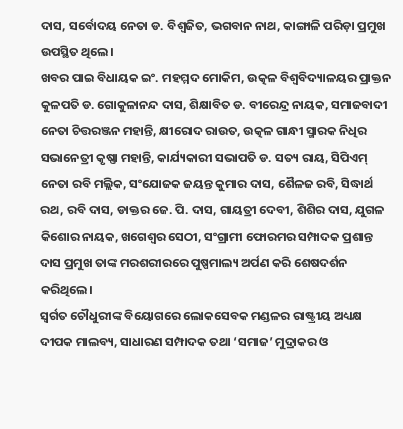ଦାସ, ସର୍ବୋଦୟ ନେତା ଡ. ବିଶ୍ୱଜିତ, ଭଗବାନ ନାଥ, କାଙ୍ଗାଳି ପରିଡ଼ା ପ୍ରମୁଖ ଉପସ୍ଥିତ ଥିଲେ।
ଖବର ପାଇ ବିଧାୟକ ଇଂ. ମହମ୍ମଦ ମୋକିମ, ଉତ୍କଳ ବିଶ୍ୱବିଦ୍ୟାଳୟର ପ୍ରାକ୍ତନ କୁଳପତି ଡ. ଗୋକୁଳାନନ୍ଦ ଦାସ, ଶିକ୍ଷାବିତ ଡ. ବୀରେନ୍ଦ୍ର ନାୟକ, ସମାଜବାଦୀ ନେତା ଚିତ୍ତରଞ୍ଜନ ମହାନ୍ତି, କ୍ଷୀରୋଦ ରାଉତ, ଉତ୍କଳ ଗାନ୍ଧୀ ସ୍ମାରକ ନିଧିର ସଭାନେତ୍ରୀ କୃଷ୍ଣା ମହାନ୍ତି, କାର୍ଯ୍ୟକାରୀ ସଭାପତି ଡ. ସତ୍ୟ ରାୟ, ସିପିଏମ୍‍ ନେତା ରବି ମଲ୍ଲିକ, ସଂଯୋଜକ ଜୟନ୍ତ କୁମାର ଦାସ, ଶୈଳଜ ରବି, ସିଦ୍ଧାର୍ଥ ରଥ, ରବି ଦାସ, ଡାକ୍ତର ଜେ. ପି. ଦାସ, ଗାୟତ୍ରୀ ଦେବୀ, ଶିଶିର ଦାସ, ଯୁଗଳ କିଶୋର ନାୟକ, ଖଗେଶ୍ୱର ସେଠୀ, ସଂଗ୍ରାମୀ ଫୋରମର ସମ୍ପାଦକ ପ୍ରଶାନ୍ତ ଦାସ ପ୍ରମୁଖ ତାଙ୍କ ମରଶରୀରରେ ପୁଷ୍ପମାଲ୍ୟ ଅର୍ପଣ କରି ଶେଷଦର୍ଶନ କରିଥିଲେ।
ସ୍ବର୍ଗତ ଚୌଧୁରୀଙ୍କ ବିୟୋଗରେ ଲୋକସେବକ ମଣ୍ଡଳର ରାଷ୍ଟ୍ରୀୟ ଅଧ୍ୟକ୍ଷ ଦୀପକ ମାଲବ୍ୟ, ସାଧାରଣ ସମ୍ପାଦକ ତଥା ‘ସମାଜ’ ମୁଦ୍ରାକର ଓ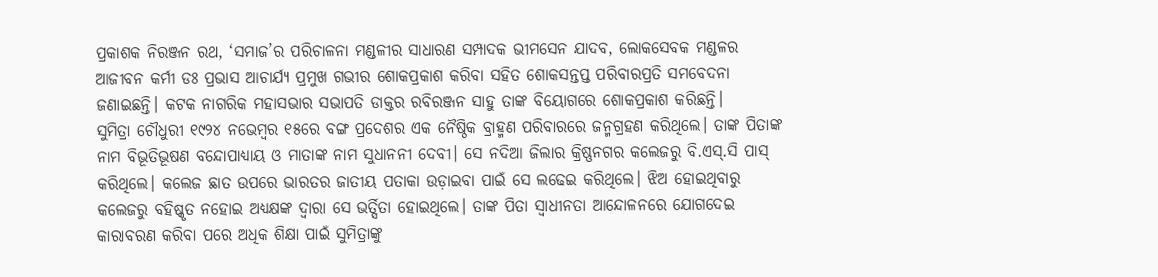ପ୍ରକାଶକ ନିରଞ୍ଜନ ରଥ, ‘ସମାଜ’ର ପରିଚାଳନା ମଣ୍ଡଳୀର ସାଧାରଣ ସମ୍ପାଦକ ଭୀମସେନ ଯାଦବ, ଲୋକସେବକ ମଣ୍ଡଳର ଆଜୀବନ କର୍ମୀ ଡଃ ପ୍ରଭାସ ଆଚାର୍ଯ୍ୟ ପ୍ରମୁଖ ଗଭୀର ଶୋକପ୍ରକାଶ କରିବା ସହିତ ଶୋକସନ୍ତପ୍ତ ପରିବାରପ୍ରତି ସମବେଦନା ଜଣାଇଛନ୍ତି। କଟକ ନାଗରିକ ମହାସଭାର ସଭାପତି ଡାକ୍ତର ରବିରଞ୍ଜନ ସାହୁ ତାଙ୍କ ବିୟୋଗରେ ଶୋକପ୍ରକାଶ କରିଛନ୍ତି।
ସୁମିତ୍ରା ଚୌଧୁରୀ ୧୯୨୪ ନଭେମ୍ବର ୧୫ରେ ବଙ୍ଗ ପ୍ରଦେଶର ଏକ ନୈଷ୍ଠିକ ବ୍ରାହ୍ମଣ ପରିବାରରେ ଜନ୍ମଗ୍ରହଣ କରିଥିଲେ। ତାଙ୍କ ପିତାଙ୍କ ନାମ ବିଭୂତିଭୂଷଣ ବନ୍ଦୋପାଧ୍ୟାୟ ଓ ମାତାଙ୍କ ନାମ ସୁଧାନନୀ ଦେବୀ। ସେ ନଦିଆ ଜିଲାର କ୍ରିଷ୍ଣନଗର କଲେଜରୁ ବି.ଏସ୍‍.ସି ପାସ୍‍ କରିଥିଲେ। କଲେଜ ଛାତ ଉପରେ ଭାରତର ଜାତୀୟ ପତାକା ଉଡ଼ାଇବା ପାଇଁ ସେ ଲଢେଇ କରିଥିଲେ। ଝିଅ ହୋଇଥିବାରୁ କଲେଜରୁ ବହିଷ୍କୃତ ନହୋଇ ଅଧ୍ୟକ୍ଷଙ୍କ ଦ୍ୱାରା ସେ ଭର୍ତ୍ସିତା ହୋଇଥିଲେ। ତାଙ୍କ ପିତା ସ୍ୱାଧୀନତା ଆନ୍ଦୋଳନରେ ଯୋଗଦେଇ କାରାବରଣ କରିବା ପରେ ଅଧିକ ଶିକ୍ଷା ପାଇଁ ସୁମିତ୍ରାଙ୍କୁ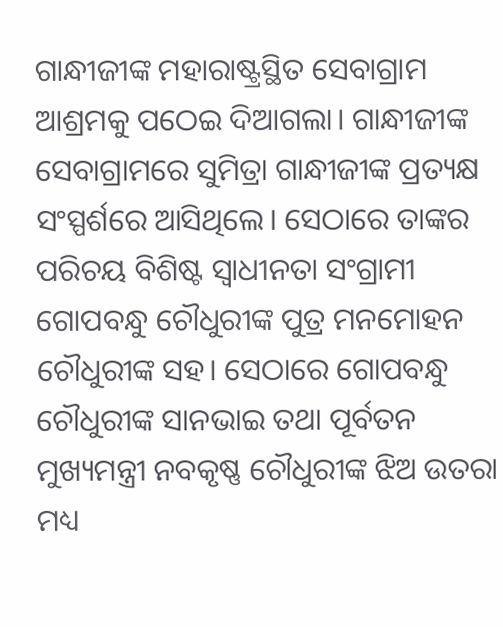ଗାନ୍ଧୀଜୀଙ୍କ ମହାରାଷ୍ଟ୍ରସ୍ଥିତ ସେବାଗ୍ରାମ ଆଶ୍ରମକୁ ପଠେଇ ଦିଆଗଲା। ଗାନ୍ଧୀଜୀଙ୍କ ସେବାଗ୍ରାମରେ ସୁମିତ୍ରା ଗାନ୍ଧୀଜୀଙ୍କ ପ୍ରତ୍ୟକ୍ଷ ସଂସ୍ପର୍ଶରେ ଆସିଥିଲେ। ସେଠାରେ ତାଙ୍କର ପରିଚୟ ବିଶିଷ୍ଟ ସ୍ୱାଧୀନତା ସଂଗ୍ରାମୀ ଗୋପବନ୍ଧୁ ଚୌଧୁରୀଙ୍କ ପୁତ୍ର ମନମୋହନ ଚୌଧୁରୀଙ୍କ ସହ। ସେଠାରେ ଗୋପବନ୍ଧୁ ଚୌଧୁରୀଙ୍କ ସାନଭାଇ ତଥା ପୂର୍ବତନ ମୁଖ୍ୟମନ୍ତ୍ରୀ ନବକୃଷ୍ଣ ଚୌଧୁରୀଙ୍କ ଝିଅ ଉତରା ମଧ୍ୟ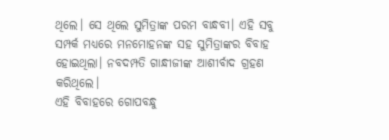ଥିଲେ। ସେ ଥିଲେ ସୁମିତ୍ରାଙ୍କ ପରମ ବାନ୍ଧବୀ। ଏହି ସବୁ ସମ୍ପର୍କ ମଧ୍ୟରେ ମନମୋହନଙ୍କ ସହ ସୁମିତ୍ରାଙ୍କର ବିବାହ ହୋଇଥିଲା। ନବଦମ୍ପତି ଗାନ୍ଧୀଜୀଙ୍କ ଆଶୀର୍ବାଦ ଗ୍ରହଣ କରିଥିଲେ।
ଏହି ବିବାହରେ ଗୋପବନ୍ଧୁ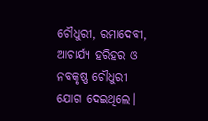ଚୌଧୁରୀ, ରମାଦେବୀ, ଆଚାର୍ଯ୍ୟ ହରିହର ଓ ନବକୃଷ୍ଣ ଚୌଧୁରୀ ଯୋଗ ଦେଇଥିଲେ।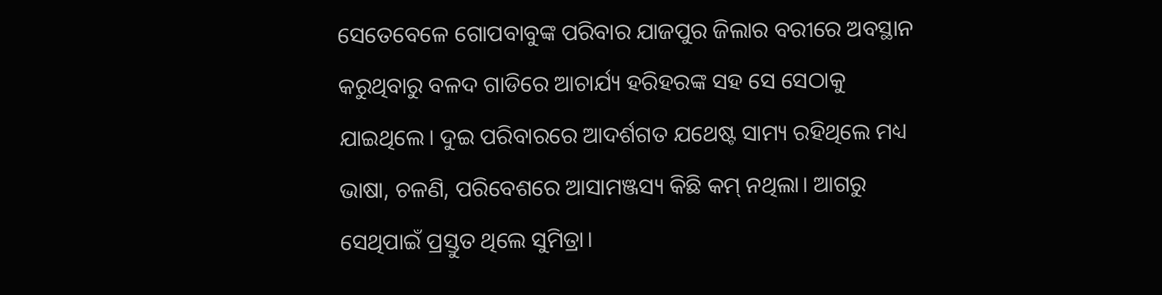ସେତେବେଳେ ଗୋପବାବୁଙ୍କ ପରିବାର ଯାଜପୁର ଜିଲାର ବରୀରେ ଅବସ୍ଥାନ କରୁଥିବାରୁ ବଳଦ ଗାଡିରେ ଆଚାର୍ଯ୍ୟ ହରିହରଙ୍କ ସହ ସେ ସେଠାକୁ ଯାଇଥିଲେ। ଦୁଇ ପରିବାରରେ ଆଦର୍ଶଗତ ଯଥେଷ୍ଟ ସାମ୍ୟ ରହିଥିଲେ ମଧ୍ୟ ଭାଷା, ଚଳଣି, ପରିବେଶରେ ଆସାମଞ୍ଜସ୍ୟ କିଛି କମ୍‍ ନଥିଲା। ଆଗରୁ ସେଥିପାଇଁ ପ୍ରସ୍ତୁତ ଥିଲେ ସୁମିତ୍ରା।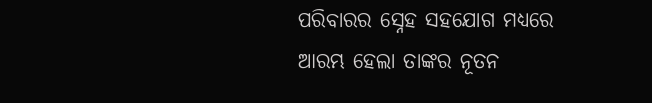ପରିବାରର ସ୍ନେହ ସହଯୋଗ ମଧ୍ୟରେ ଆରମ୍ଭ ହେଲା ତାଙ୍କର ନୂତନ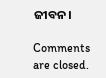ଜୀବନ।

Comments are closed.